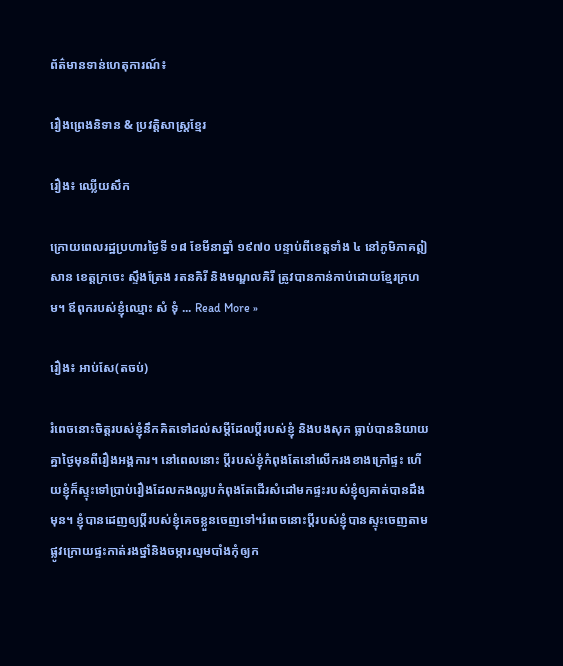ព័ត៌មានទាន់ហេតុការណ៍៖

រឿងព្រេងនិទាន & ប្រវត្ដិសាស្រ្ដខ្មែរ

រឿង៖ ឈ្លើយសឹក

ក្រោយពេលរដ្ឋប្រហារថ្ងៃទី ១៨ ខែមីនាឆ្នាំ ១៩៧០ បន្ទាប់ពីខេត្តទាំង ៤ នៅភូមិភាគឦសាន ខេត្តក្រចេះ ស្ទឹងត្រែង រតនគិរី និងមណ្ឌលគិរី ត្រូវបានកាន់កាប់ដោយខ្មែរក្រហម។ ឪពុករបស់ខ្ញុំឈ្មោះ សំ ទុំ ... Read More »

រឿង៖ អាប់សែ(តចប់)

រំពេចនោះចិត្តរបស់ខ្ញុំនឹកគិតទៅដល់សម្ដីដែលប្ដីរបស់ខ្ញុំ និងបងសុក ធ្លាប់បាននិយាយគ្នាថ្ងៃមុនពីរឿងអង្គការ។ នៅពេលនោះ ប្ដីរបស់ខ្ញុំកំពុងតែនៅលើករងខាងក្រៅផ្ទះ ហើយខ្ញុំក៏ស្ទុះទៅប្រាប់រឿងដែលកងឈ្លបកំពុងតែដើរសំដៅមកផ្ទះរបស់ខ្ញុំឲ្យគាត់បានដឹងមុន។ ខ្ញុំបានដេញឲ្យប្ដីរបស់ខ្ញុំគេចខ្លួនចេញទៅ។រំពេចនោះប្ដីរបស់ខ្ញុំបានស្ទុះចេញតាមផ្លូវក្រោយផ្ទះកាត់រងថ្នាំនិងចម្ការល្មមបាំងកុំឲ្យក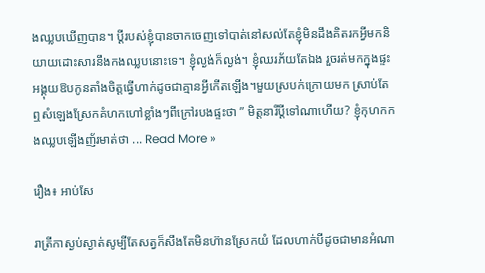ងឈ្លបឃើញបាន។ ប្ដីរបស់ខ្ញុំបានចាកចេញទៅបាត់នៅសល់តែខ្ញុំមិនដឹងគិតរកអ្វីមកនិយាយដោះសារនឹងកងឈ្លបនោះទេ។ ខ្ញុំល្ងង់ក៏ល្ងង់។ ខ្ញុំឈរភ័យតែឯង រួចរត់មកក្នុងផ្ទះអង្គុយឱបកូនតាំងចិត្តធ្វើហាក់ដូចជាគ្មានអ្វីកើតឡើង។មួយស្របក់ក្រោយមក ស្រាប់តែឮសំឡេងស្រែកគំហកហៅខ្លាំងៗពីក្រៅរបងផ្ទះថា ” មិត្តនារីប្តីទៅណាហើយ? ខ្ញុំកុហកកងឈ្លបឡើងញ័រមាត់ថា ... Read More »

រឿង៖ អាប់សែ

រាត្រីកាស្ងប់ស្ងាត់សូម្បីតែសត្វក៏សឹងតែមិនហ៊ានស្រែកយំ ដែលហាក់បីដូចជាមានអំណា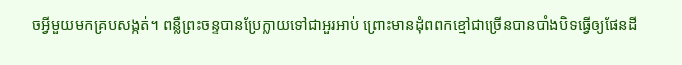ចអ្វីមួយមកគ្របសង្កត់។ ពន្លឺព្រះចន្ទបានប្រែក្លាយទៅជាអួរអាប់ ព្រោះមានដុំពពកខ្មៅជាច្រើនបានបាំងបិទធ្វើឲ្យផែនដី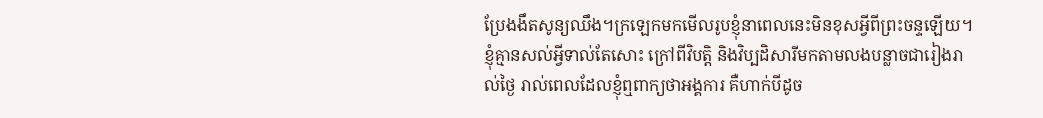ប្រែងងឹតសូន្យឈឹង។ក្រឡេកមកមើលរូបខ្ញុំនាពេលនេះមិនខុសអ្វីពីព្រះចន្ទឡើយ។ ខ្ញុំគ្មានសល់អ្វីទាល់តែសោះ ក្រៅពីវិបត្តិ និងវិប្បដិសារីមកតាមលងបន្លាចជារៀងរាល់ថ្ងៃ រាល់ពេលដែលខ្ញុំឮពាក្យថាអង្គការ គឺហាក់បីដូច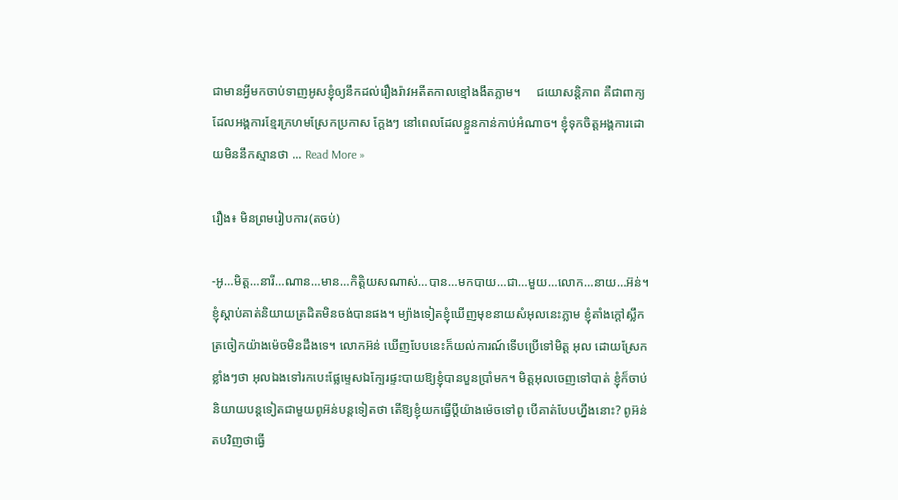ជាមានអ្វីមកចាប់ទាញអូសខ្ញុំឲ្យនឹកដល់រឿងរ៉ាវអតីតកាលខ្មៅងងឹតភ្លាម។     ជយោសន្តិភាព គឺជាពាក្យដែលអង្គការខ្មែរក្រហមស្រែកប្រកាស ក្តែងៗ នៅពេលដែលខ្លួនកាន់កាប់អំណាច។ ខ្ញុំទុកចិត្តអង្គការដោយមិននឹកស្មានថា ... Read More »

រឿង៖ មិនព្រមរៀបការ(តចប់)

-អូ…មិត្ត…នារី…ណាន…មាន…កិត្តិយសណាស់…បាន…មកបាយ…ជា…មួយ…លោក…នាយ…អ៊ន់។ ខ្ញុំស្ដាប់គាត់និយាយត្រដិតមិនចង់បានផង។ ម្យ៉ាងទៀតខ្ញុំឃើញមុខនាយសំអុលនេះភ្លាម ខ្ញុំតាំងក្តៅស្លឹកត្រចៀកយ៉ាងម៉េចមិនដឹងទេ។ លោកអ៊ន់ ឃើញបែបនេះក៏យល់ការណ៍ទើបប្រើទៅមិត្ត អុល ដោយស្រែកខ្លាំងៗថា អុលឯងទៅរកបេះផ្លែម្ទេសឯក្បែរផ្ទះបាយឱ្យខ្ញុំបានបួនប្រាំមក។ មិត្តអុលចេញទៅបាត់ ខ្ញុំក៏ចាប់និយាយបន្តទៀតជាមួយពូអ៊ន់បន្តទៀតថា តើឱ្យខ្ញុំយកធ្វើប្តីយ៉ាងម៉េចទៅពូ បើគាត់បែបហ្នឹងនោះ? ពូអ៊ន់ តបវិញថាធ្វើ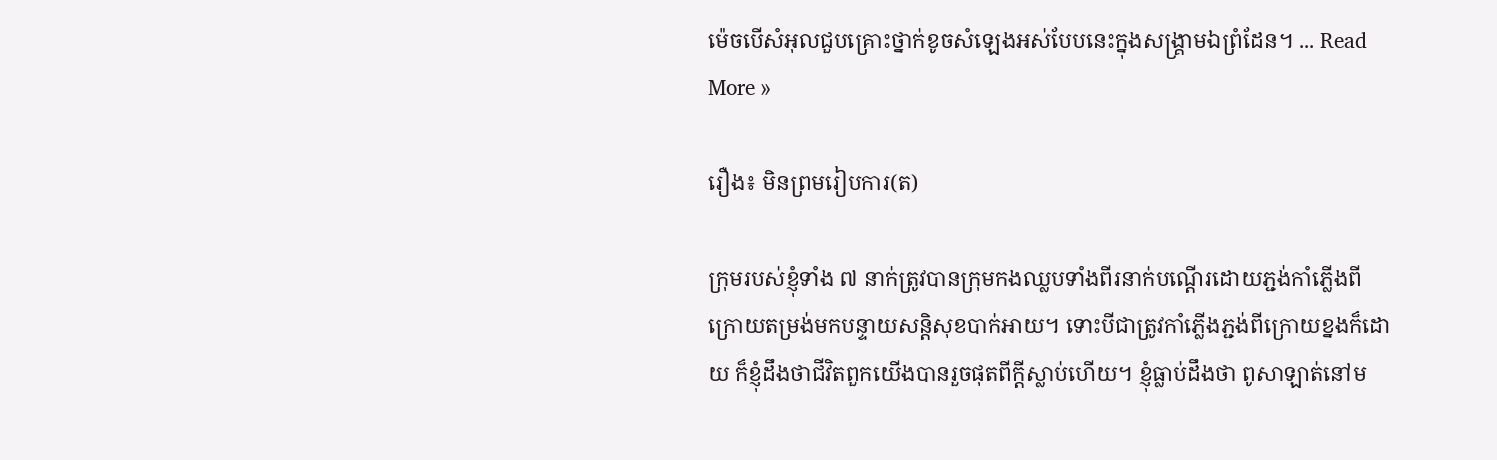ម៉េចបើសំអុលជួបគ្រោះថ្នាក់ខូចសំឡេងអស់បែបនេះក្នុងសង្គ្រាមឯព្រំដែន។ ... Read More »

រឿង៖ មិនព្រមរៀបការ(ត)

ក្រុមរបស់ខ្ញុំទាំង ៧ នាក់ត្រូវបានក្រុមកងឈ្លបទាំងពីរនាក់បណ្ដើរដោយភ្ជង់កាំភ្លើងពីក្រោយតម្រង់មកបន្ទាយសន្តិសុខបាក់អាយ។ ទោះបីជាត្រូវកាំភ្លើងភ្ជង់ពីក្រោយខ្នងក៏ដោយ ក៏ខ្ញុំដឹងថាជីវិតពួកយើងបានរួចផុតពីក្តីស្លាប់ហើយ។ ខ្ញុំធ្លាប់ដឹងថា ពូសាឡាត់នៅម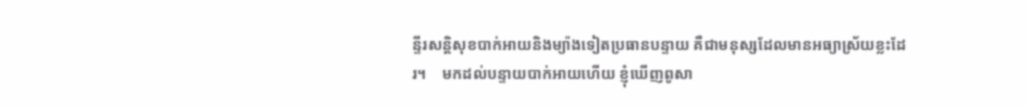ន្ទីរសន្តិសុខបាក់អាយនិងម្យ៉ាងទៀតប្រធានបន្ទាយ គឺជាមនុស្សដែលមានអធ្យាស្រ័យខ្លះដែរ។    មកដល់បន្ទាយបាក់អាយហើយ ខ្ញុំឃើញពូសា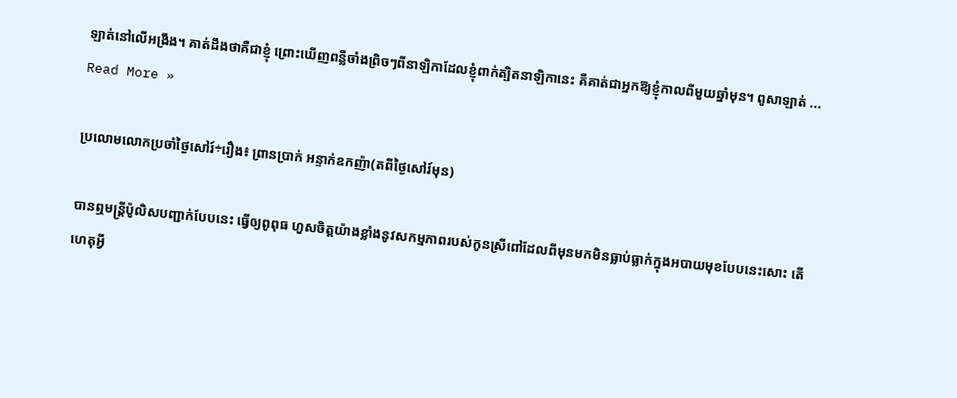ឡាត់នៅលើអង្រឹង។ គាត់ដឹងថាគឺជាខ្ញុំ ព្រោះឃើញពន្លឺចាំងព្រិចៗពីនាឡិកាដែលខ្ញុំពាក់ត្បិតនាឡិកានេះ គឺគាត់ជាអ្នកឱ្យខ្ញុំកាលពីមួយឆ្នាំមុន។ ពូសាឡាត់ ... Read More »

ប្រលោមលោកប្រចាំថ្ងៃសៅរ៍÷រឿង៖ ព្រានប្រាក់ អន្ទាក់ឧកញ៉ា(តពីថ្ងៃសៅរ៍មុន)

បានឮមន្ត្រីប៉ូលិសបញ្ជាក់បែបនេះ ធ្វើឲ្យពូពុធ ហួសចិត្តយ៉ាងខ្លាំងនូវសកម្មភាពរបស់កូនស្រីពៅដែលពីមុនមកមិនធ្លាប់ធ្លាក់ក្នុងអបាយមុខបែបនេះសោះ តើហេតុអ្វី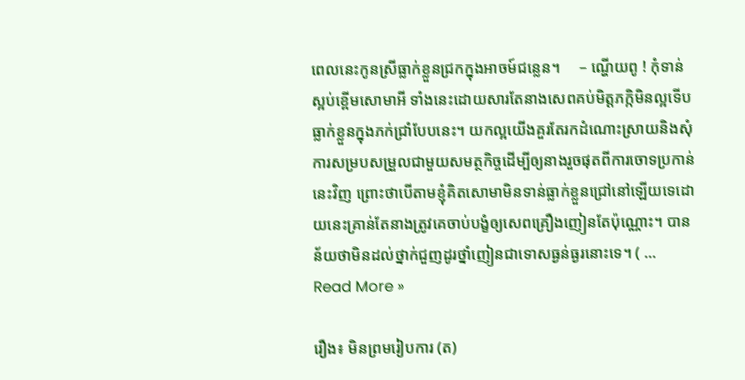ពេលនេះកូនស្រីធ្លាក់ខ្លួនជ្រកក្នុងអាចម៍ជន្លេន។     – ណ្ហើយពូ ! កុំទាន់ស្អប់ខ្ពើមសោមាអី ទាំងនេះដោយសារតែនាងសេពគប់មិត្តភក្កិមិនល្អទើបធ្លាក់ខ្លួនក្នុងភក់ជ្រាំបែបនេះ។ យកល្អយើងគួរតែរកដំណោះស្រាយនិងសុំការសម្របសម្រួលជាមួយសមត្ថកិច្ចដើម្បីឲ្យនាងរួចផុតពីការចោទប្រកាន់នេះវិញ ព្រោះថាបើតាមខ្ញុំគិតសោមាមិនទាន់ធ្លាក់ខ្លួនជ្រៅនៅឡើយទេដោយនេះគ្រាន់តែនាងត្រូវគេចាប់បង្ខំឲ្យសេពគ្រឿងញៀនតែប៉ុណ្ណោះ។ បានន័យថាមិនដល់ថ្នាក់ជួញដូរថ្នាំញៀនជាទោសធ្ងន់ធ្ងរនោះទេ។ ( ... Read More »

រឿង៖ មិនព្រមរៀបការ (ត)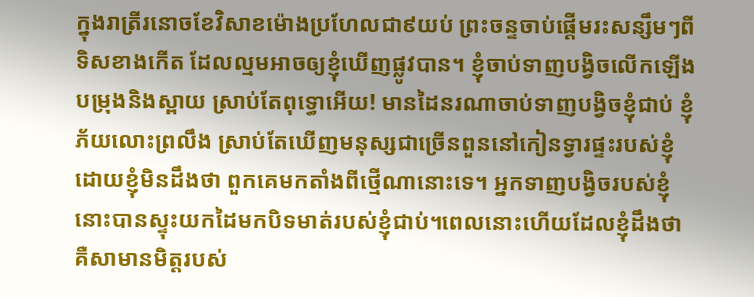ក្នុងរាត្រីរនោចខែវិសាខម៉ោងប្រហែលជា៩យប់ ព្រះចន្ទចាប់ផ្ដើមរះសន្សឹមៗពីទិសខាងកើត ដែលល្មមអាចឲ្យខ្ញុំឃើញផ្លូវបាន។ ខ្ញុំចាប់ទាញបង្វិចលើកឡើងបម្រុងនិងស្ពាយ ស្រាប់តែពុទ្ធោអើយ! មានដៃនរណាចាប់ទាញបង្វិចខ្ញុំជាប់ ខ្ញុំភ័យលោះព្រលឹង ស្រាប់តែឃើញមនុស្សជាច្រើនពួននៅកៀនទ្វារផ្ទះរបស់ខ្ញុំ ដោយខ្ញុំមិនដឹងថា ពួកគេមកតាំងពីថ្មើណានោះទេ។ អ្នកទាញបង្វិចរបស់ខ្ញុំនោះបានស្ទុះយកដៃមកបិទមាត់របស់ខ្ញុំជាប់។ពេលនោះហើយដែលខ្ញុំដឹងថាគឺសាមានមិត្តរបស់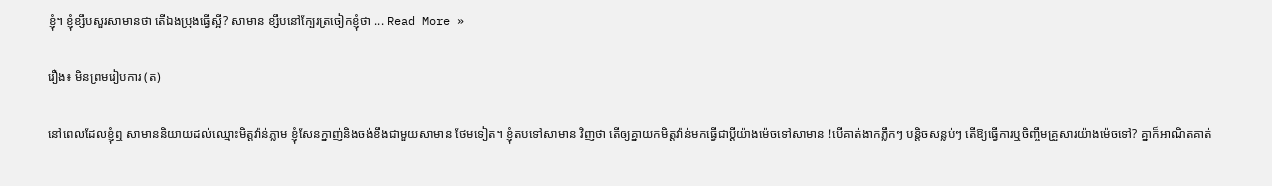ខ្ញុំ។ ខ្ញុំខ្សឹបសួរសាមានថា តើឯងប្រុងធ្វើស្អី? សាមាន ខ្សឹបនៅក្បែរត្រចៀកខ្ញុំថា ... Read More »

រឿង៖ មិនព្រមរៀបការ (ត)

នៅពេលដែលខ្ញុំឮ សាមាននិយាយដល់ឈ្មោះមិត្តវ៉ាន់ភ្លាម ខ្ញុំសែនក្នាញ់និងចង់ខឹងជាមួយសាមាន ថែមទៀត។ ខ្ញុំតបទៅសាមាន វិញថា តើឲ្យគ្នាយកមិត្តវ៉ាន់មកធ្វើជាប្ដីយ៉ាងម៉េចទៅសាមាន !បើគាត់ងាកភ្លឹកៗ បន្តិចសន្លប់ៗ តើឱ្យធ្វើការឬចិញ្ចឹមគ្រួសារយ៉ាងម៉េចទៅ? គ្នាក៏អាណិតគាត់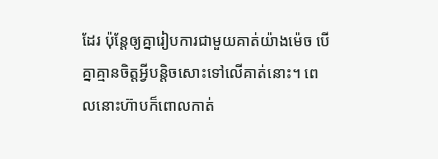ដែរ ប៉ុន្តែឲ្យគ្នារៀបការជាមួយគាត់យ៉ាងម៉េច បើគ្នាគ្មានចិត្តអ្វីបន្តិចសោះទៅលើគាត់នោះ។ ពេលនោះហ៊ាបក៏ពោលកាត់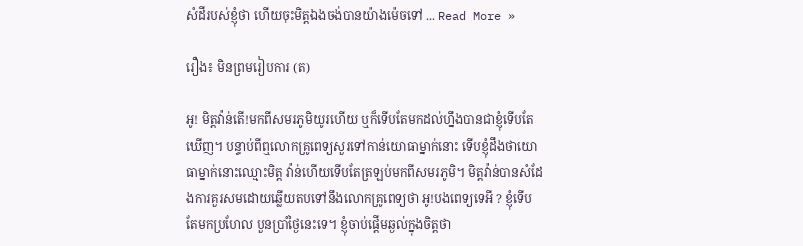សំដីរបស់ខ្ញុំថា ហើយចុះមិត្តឯងចង់បានយ៉ាងម៉េចទៅ ... Read More »

រឿង៖ មិនព្រមរៀបការ (ត)

អូ! មិត្តវ៉ាន់តើ!មកពីសមរភូមិយូរហើយ ឬក៏ទើបតែមកដល់ហ្នឹងបានជាខ្ញុំទើបតែឃើញ។ បន្ទាប់ពីឮលោកគ្រូពេទ្យសួរទៅកាន់យោធាម្នាក់នោះ ទើបខ្ញុំដឹងថាយោធាម្នាក់នោះឈ្មោះមិត្ត វ៉ាន់ហើយទើបតែត្រឡប់មកពីសមរភូមិ។ មិត្តវ៉ាន់បានសំដែងការគួរសមដោយឆ្លើយតបទៅនឹងលោកគ្រូពេទ្យថា អូ!បងពេទ្យទេអី ? ខ្ញុំទើបតែមកប្រហែល បួនប្រាំថ្ងៃនេះទេ។ ខ្ញុំចាប់ផ្ដើមឆ្ងល់ក្នុងចិត្តថា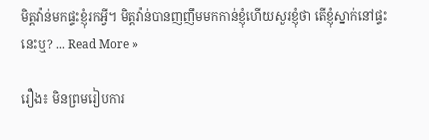មិត្តវ៉ាន់មកផ្ទះខ្ញុំរកអ្វី។ មិត្តវ៉ាន់បានញញឹមមកកាន់ខ្ញុំហើយសួរខ្ញុំថា តើខ្ញុំស្នាក់នៅផ្ទះនេះឬ? ... Read More »

រឿង៖ មិនព្រមរៀបការ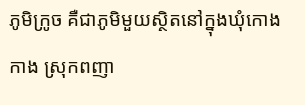ភូមិក្រូច គឺជាភូមិមួយស្ថិតនៅក្នុងឃុំកោងកាង ស្រុកពញា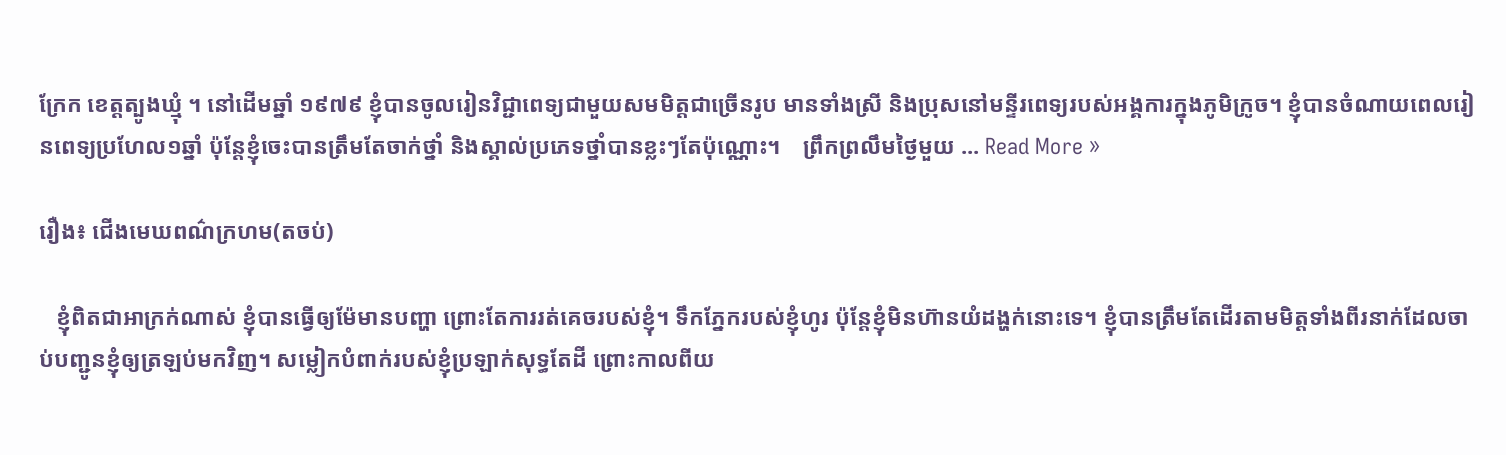ក្រែក ខេត្តត្បូងឃ្មុំ ។ នៅដើមឆ្នាំ ១៩៧៩ ខ្ញុំបានចូលរៀនវិជ្ជាពេទ្យជាមួយសមមិត្តជាច្រើនរូប មានទាំងស្រី និងប្រុសនៅមន្ទីរពេទ្យរបស់អង្គការក្នុងភូមិក្រូច។ ខ្ញុំបានចំណាយពេលរៀនពេទ្យប្រហែល១ឆ្នាំ ប៉ុន្តែខ្ញុំចេះបានត្រឹមតែចាក់ថ្នាំ និងស្គាល់ប្រភេទថ្នាំបានខ្លះៗតែប៉ុណ្ណោះ។    ព្រឹកព្រលឹមថ្ងៃមួយ ... Read More »

រឿង៖ ជើងមេឃពណ៌ក្រហម(តចប់)

   ខ្ញុំពិតជាអាក្រក់ណាស់ ខ្ញុំបានធ្វើឲ្យម៉ែមានបញ្ហា ព្រោះតែការរត់គេចរបស់ខ្ញុំ។ ទឹកភ្នែករបស់ខ្ញុំហូរ ប៉ុន្តែខ្ញុំមិនហ៊ានយំដង្ហក់នោះទេ។ ខ្ញុំបានត្រឹមតែដើរតាមមិត្តទាំងពីរនាក់ដែលចាប់បញ្ជូនខ្ញុំឲ្យត្រឡប់មកវិញ។ សម្លៀកបំពាក់របស់ខ្ញុំប្រឡាក់សុទ្ធតែដី ព្រោះកាលពីយ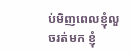ប់មិញពេលខ្ញុំលួចរត់មក ខ្ញុំ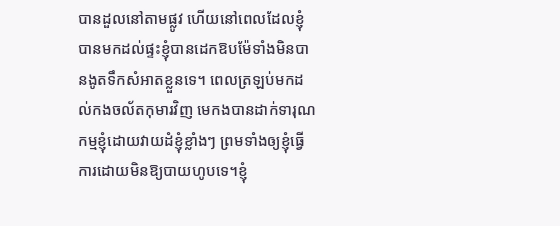បានដួលនៅតាមផ្លូវ ហើយនៅពេលដែលខ្ញុំបានមកដល់ផ្ទះខ្ញុំបានដេកឱបម៉ែទាំងមិនបានងូតទឹកសំអាតខ្លួនទេ។ ពេលត្រឡប់មកដល់កងចល័តកុមារវិញ មេកងបានដាក់ទារុណកម្មខ្ញុំដោយវាយដំខ្ញុំខ្លាំងៗ ព្រមទាំងឲ្យខ្ញុំធ្វើការដោយមិនឱ្យបាយហូបទេ។ខ្ញុំ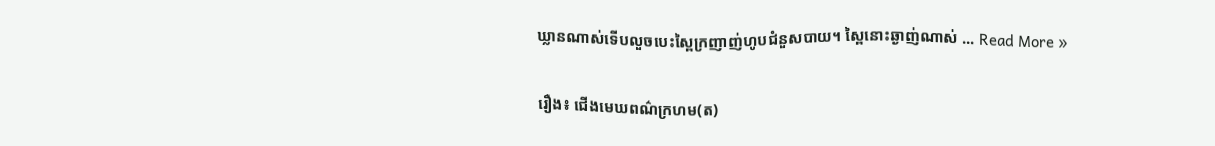ឃ្លានណាស់ទើបលួចបេះស្ពៃក្រញាញ់ហូបជំនួសបាយ។ ស្ពៃនោះឆ្ងាញ់ណាស់ ... Read More »

រឿង៖ ជើងមេឃពណ៌ក្រហម(ត)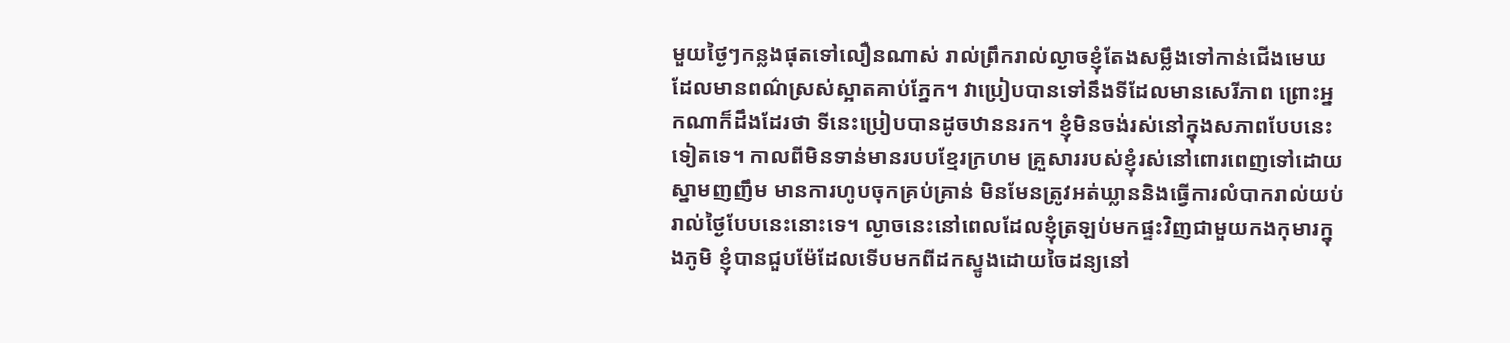មួយថ្ងៃៗកន្លងផុតទៅលឿនណាស់ រាល់ព្រឹករាល់ល្ងាចខ្ញុំតែងសម្លឹងទៅកាន់ជើងមេឃដែលមានពណ៌ស្រស់ស្អាតគាប់ភ្នែក។ វាប្រៀបបានទៅនឹងទីដែលមានសេរីភាព ព្រោះអ្នកណាក៏ដឹងដែរថា ទីនេះប្រៀបបានដូចឋាននរក។ ខ្ញុំមិនចង់រស់នៅក្នុងសភាពបែបនេះទៀតទេ។ កាលពីមិនទាន់មានរបបខ្មែរក្រហម គ្រួសាររបស់ខ្ញុំរស់នៅពោរពេញទៅដោយស្នាមញញឹម មានការហូបចុកគ្រប់គ្រាន់ មិនមែនត្រូវអត់ឃ្លាននិងធ្វើការលំបាករាល់យប់រាល់ថ្ងៃបែបនេះនោះទេ។ ល្ងាចនេះនៅពេលដែលខ្ញុំត្រឡប់មកផ្ទះវិញជាមួយកងកុមារក្នុងភូមិ ខ្ញុំបានជួបម៉ែដែលទើបមកពីដកស្ទូងដោយចៃដន្យនៅ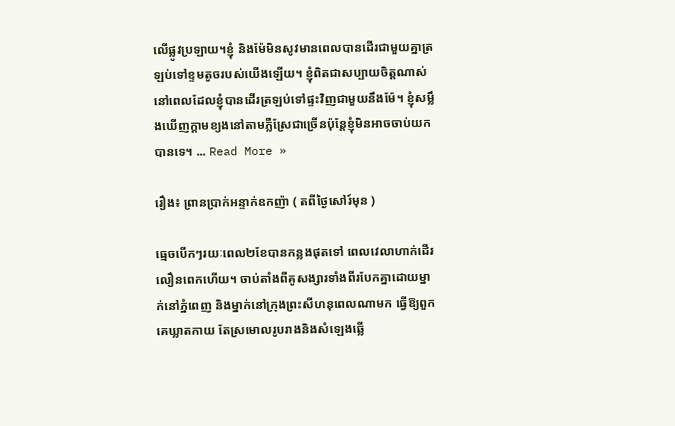លើផ្លូវប្រឡាយ។ខ្ញុំ និងម៉ែមិនសូវមានពេលបានដើរជាមួយគ្នាត្រឡប់ទៅខ្ទមតូចរបស់យើងឡើយ។ ខ្ញុំពិតជាសប្បាយចិត្តណាស់នៅពេលដែលខ្ញុំបានដើរត្រឡប់ទៅផ្ទះវិញជាមួយនឹងម៉ែ។ ខ្ញុំសម្លឹងឃើញក្តាមខ្យងនៅតាមភ្លឺស្រែជាច្រើនប៉ុន្តែខ្ញុំមិនអាចចាប់យកបានទេ។ ... Read More »

រឿង៖ ព្រានប្រាក់អន្ទាក់ឧកញ៉ា ( តពីថ្ងៃសៅរ៍មុន )

ធ្មេចបើកៗរយៈពេល២ខែបានកន្លងផុតទៅ ពេលវេលាហាក់ដើរលឿនពេកហើយ។ ចាប់តាំងពីគូសង្សារទាំងពីរបែកគ្នាដោយម្នាក់នៅភ្នំពេញ និងម្នាក់នៅក្រុងព្រះសីហនុពេលណាមក ធ្វើឱ្យពួកគេឃ្លាតកាយ តែស្រមោលរូបរាងនិងសំឡេងឆ្លើ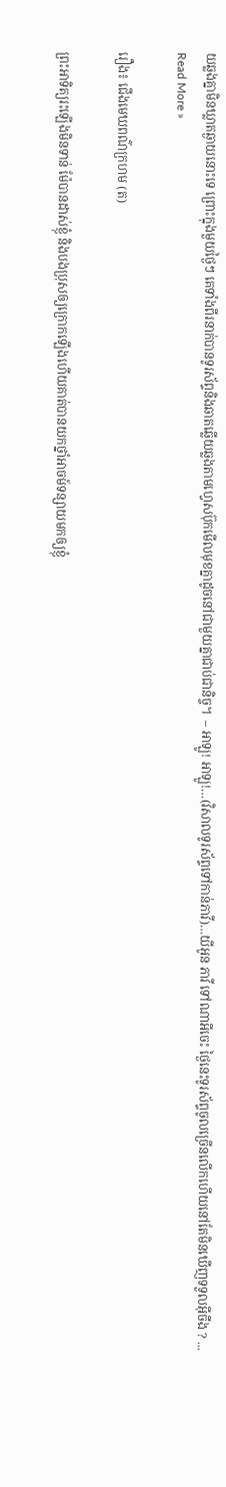យឆ្លងគ្នាមិនឃ្លាតឆ្ងាយនោះទេ ព្រោះក្នុងមួយថ្ងៃៗ គេទាំងពីរនាក់បានទូរស័ព្ទនិងឆាតឆ្លើយឆ្លងតាមហ្វេសប៊ុកមើលមុខគ្នាដូចនៅជាមួយគ្នាជាប់ជានិច្ច។  – អាឡូ! អាឡូ!…(វិសាលទូរស័ព្ទទៅកាន់ភាវី)…យីអូន ភាវី ទៅណាអីចេះ ថ្ងៃនេះទូរស័ព្ទចូលច្រើនលើកហើយនៅតែមិនឃើញទទួលអ៊ីចឹង ? ... Read More »

រឿង៖ ជើងមេឃពណ៌ក្រហម (ត)

ព្រះអាទិត្យរះឡើងមិនទាន់ ម៉ែបានដាស់ខ្ញុំ និងបងប្រុសឲ្យក្រោកឡើងហើយគាត់បានយកថ្នាំអាចម៍ទន្សាយមកឲ្យខ្ញុំ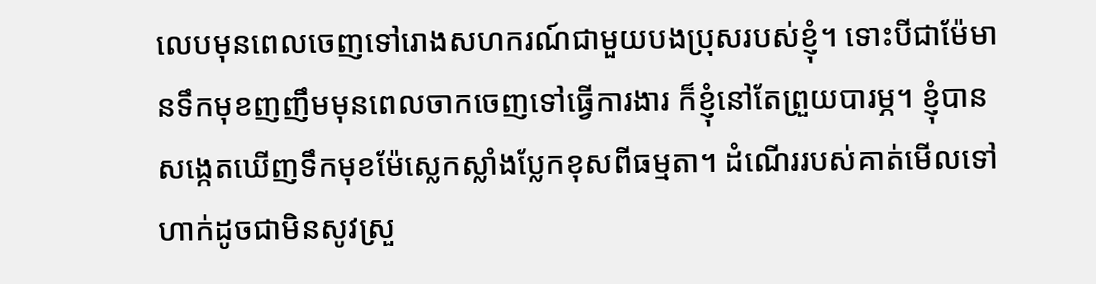លេបមុនពេលចេញទៅរោងសហករណ៍ជាមួយបងប្រុសរបស់ខ្ញុំ។ ទោះបីជាម៉ែមានទឹកមុខញញឹមមុនពេលចាកចេញទៅធ្វើការងារ ក៏ខ្ញុំនៅតែព្រួយបារម្ភ។ ខ្ញុំបានសង្កេតឃើញទឹកមុខម៉ែស្លេកស្លាំងប្លែកខុសពីធម្មតា។ ដំណើររបស់គាត់មើលទៅហាក់ដូចជាមិនសូវស្រួ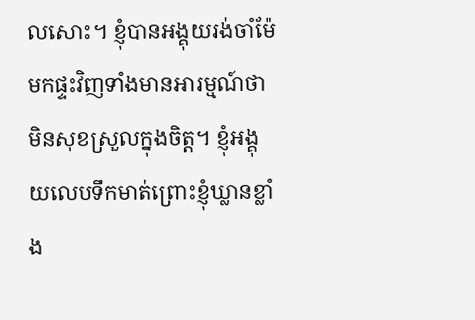លសោះ។ ខ្ញុំបានអង្គុយរង់ចាំម៉ែមកផ្ទះវិញទាំងមានអារម្មណ៍ថាមិនសុខស្រួលក្នុងចិត្ត។ ខ្ញុំអង្គុយលេបទឹកមាត់ព្រោះខ្ញុំឃ្លានខ្លាំង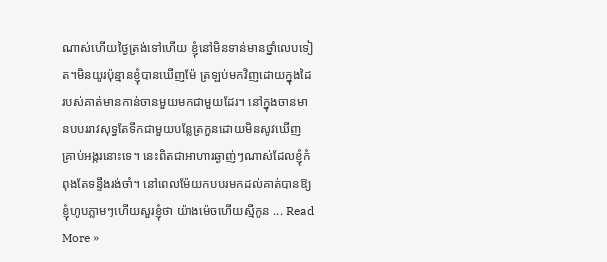ណាស់ហើយថ្ងៃត្រង់ទៅហើយ ខ្ញុំនៅមិនទាន់មានថ្នាំលេបទៀត។មិនយូរប៉ុន្មានខ្ញុំបានឃើញម៉ែ ត្រឡប់មកវិញដោយក្នុងដៃរបស់គាត់មានកាន់ចានមួយមកជាមួយដែរ។ នៅក្នុងចានមានបបររាវសុទ្ធតែទឹកជាមួយបន្លែត្រកួនដោយមិនសូវឃើញគ្រាប់អង្ករនោះទេ។ នេះពិតជាអាហារឆ្ងាញ់ៗណាស់ដែលខ្ញុំកំពុងតែទន្ទឹងរង់ចាំ។ នៅពេលម៉ែយកបបរមកដល់គាត់បានឱ្យខ្ញុំហូបភ្លាមៗហើយសួរខ្ញុំថា យ៉ាងម៉េចហើយស្មីកូន ... Read More »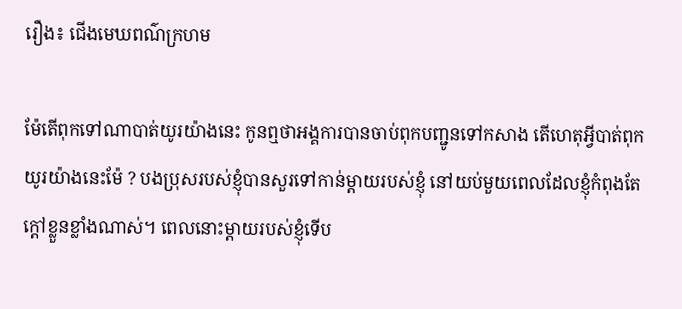រឿង៖ ជើងមេឃពណ៌ក្រហម

ម៉ែតើពុកទៅណាបាត់យូរយ៉ាងនេះ កូនឮថាអង្គការបានចាប់ពុកបញ្ជូនទៅកសាង តើហេតុអី្វបាត់ពុកយូរយ៉ាងនេះម៉ែ ? បងប្រុសរបស់ខ្ញុំបានសួរទៅកាន់ម្ដាយរបស់ខ្ញុំ នៅយប់មួយពេលដែលខ្ញុំកំពុងតែក្តៅខ្លួនខ្លាំងណាស់។ ពេលនោះម្ដាយរបស់ខ្ញុំទើប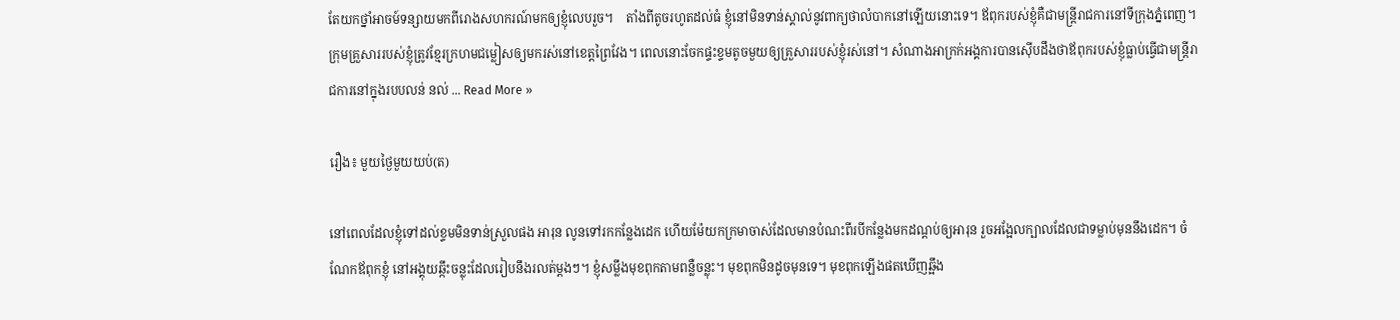តែយកថ្នាំអាចម៍ទន្សាយមកពីរោងសហករណ៍មកឲ្យខ្ញុំលេបរួច។    តាំងពីតូចរហូតដល់ធំ ខ្ញុំនៅមិនទាន់ស្គាល់នូវពាក្យថាលំបាកនៅឡើយនោះទេ។ ឪពុករបស់ខ្ញុំគឺជាមន្ត្រីរាជការនៅទីក្រុងភ្នំពេញ។ ក្រុមគ្រួសាររបស់ខ្ញុំត្រូវខ្មែរក្រហមជម្លៀសឲ្យមករស់នៅខេត្តព្រៃវែង។ ពេលនោះចែកផ្ទះខ្ទមតូចមួយឲ្យគ្រួសាររបស់ខ្ញុំរស់នៅ។ សំណាងអាក្រក់អង្គការបានស៊ើបដឹងថាឪពុករបស់ខ្ញុំធ្លាប់ធ្វើជាមន្ត្រីរាជការនៅក្នុងរបបលន់ នល់ ... Read More »

រឿង៖ មួយថ្ងៃមួយយប់(ត)

នៅពេលដែលខ្ញុំទៅដល់ខ្ទមមិនទាន់ស្រួលផង អារុន លូនទៅរកកន្លែងដេក ហើយម៉ែយកក្រមាចាស់ដែលមានបំណះពីរបីកន្លែងមកដណ្ដប់ឲ្យអារុន រួចអង្អែលក្បាលដែលជាទម្លាប់មុននឹងដេក។ ចំណែកឪពុកខ្ញុំ នៅអង្គុយឆ្កឹះចន្លុះដែលរៀបនឹងរលត់ម្ដងៗ។ ខ្ញុំសម្លឹងមុខពុកតាមពន្លឺចន្លុះ។ មុខពុកមិនដូចមុនទេ។ មុខពុកឡើងផតឃើញឆ្អឹង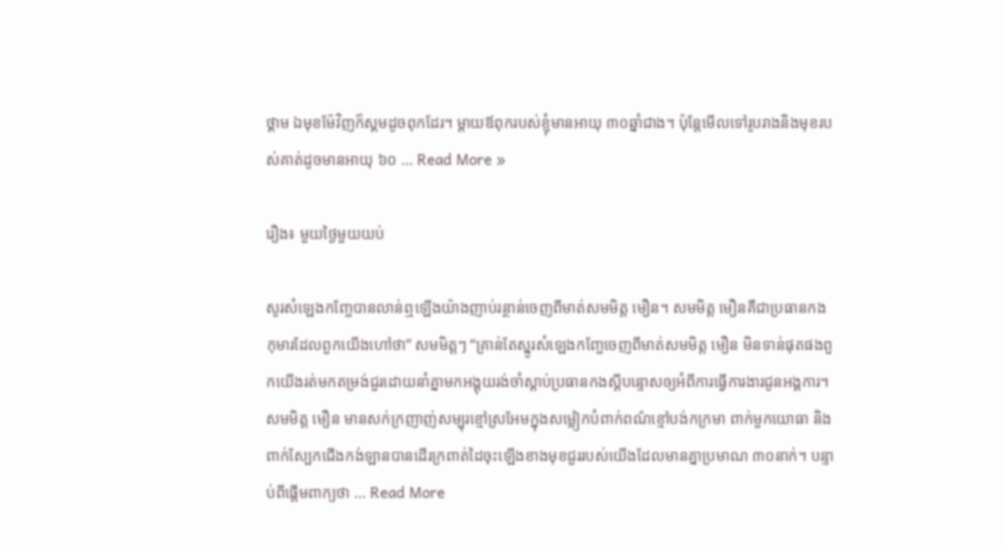ថ្គាម ឯមុខម៉ែវិញក៏ស្គមដូចពុកដែរ។ ម្ដាយឪពុករបស់ខ្ញុំមានអាយុ ៣០ឆ្នាំជាង។ ប៉ុន្តែមើលទៅរូបរាងនិងមុខរបស់គាត់ដូចមានអាយុ ៦០ ... Read More »

រឿង៖ មួយថ្ងៃមួយយប់

សូរសំឡេងកញ្ចែបានលាន់ឮឡើងយ៉ាងញាប់រន្ថាន់ចេញពីមាត់សមមិត្ត មឿន។ សមមិត្ត មឿនគឺជាប្រធានកងកុមារដែលពួកយើងហៅថា” សមមិត្តៗ “គ្រាន់តែស្នូរសំឡេងកញ្ចែចេញពីមាត់សមមិត្ត មឿន មិនទាន់ផុតផងពួកយើងរត់មកតម្រង់ជួរដោយនាំគ្នាមកអង្គុយរង់ចាំស្ដាប់ប្រធានកងស្ដីបន្ទោសឲ្យអំពីការធ្វើការងារជូនអង្គការ។ សមមិត្ត មឿន មានសក់ក្រញាញ់សម្បុរខ្មៅស្រអែមក្នុងសម្លៀកបំពាក់ពណ៌ខ្មៅបង់កក្រមា ពាក់មួកយោធា និងពាក់ស្បែកជើងកង់ឡានបានដើរក្រពាត់ដៃចុះឡើងខាងមុខជួររបស់យើងដែលមានគ្នាប្រមាណ ៣០នាក់។ បន្ទាប់ពីផ្ដើមពាក្យថា ... Read More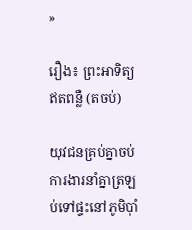»

រឿង៖ ព្រះអាទិត្យឥតពន្លឺ (តចប់)

យុវជនគ្រប់គ្នាចប់ការងារនាំគ្នាត្រឡប់ទៅផ្ទះនៅភូមិប៉ាំ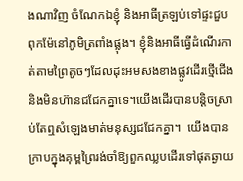ងណាវិញ ចំណែកឯខ្ញុំ និងអាធីត្រឡប់ទៅផ្ទះជួបពុកម៉ែនៅភូមិត្រពាំងផ្លុង។ ខ្ញុំនិងអាធីធ្វើដំណើរកាត់តាមព្រៃតូចៗដែលដុះអមសងខាងផ្លូវដើរថ្មើជើងនិងមិនហ៊ានជជែកគ្នាទេ។យើងដើរបានបន្តិចស្រាប់តែឮសំឡេងមាត់មនុស្សជជែកគ្នា។  យើងបានក្រាបក្នុងគុម្ពព្រៃរង់ចាំឱ្យពួកឈ្លបដើរទៅផុតឆ្ងាយ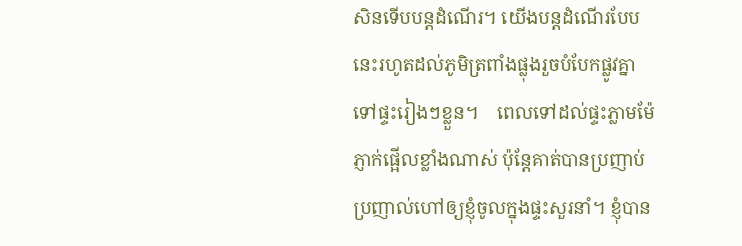សិនទើបបន្តដំណើរ។ យើងបន្តដំណើរបែបនេះរហូតដល់ភូមិត្រពាំងផ្លុងរួចបំបែកផ្លូវគ្នាទៅផ្ទះរៀងៗខ្លួន។    ពេលទៅដល់ផ្ទះភ្លាមម៉ែភ្ញាក់ផ្អើលខ្លាំងណាស់ ប៉ុន្តែគាត់បានប្រញាប់ប្រញាល់ហៅឲ្យខ្ញុំចូលក្នុងផ្ទះសួរនាំ។ ខ្ញុំបាន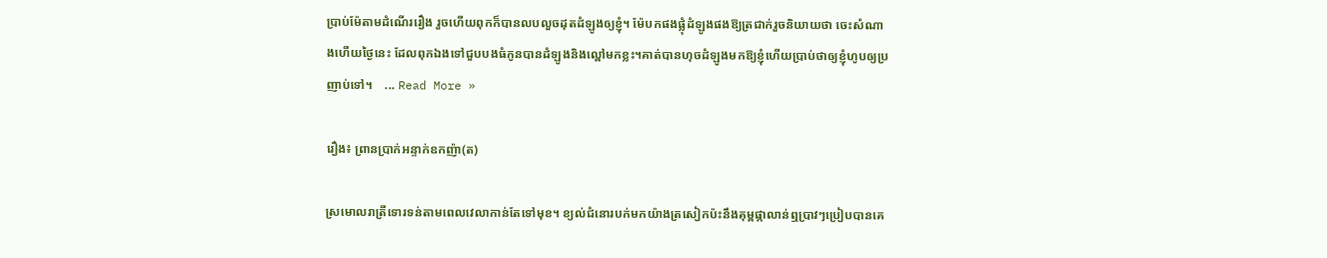ប្រាប់ម៉ែតាមដំណើររឿង រួចហើយពុកក៏បានលបលួចដុតដំឡូងឲ្យខ្ញុំ។ ម៉ែបកផងផ្លុំដំឡូងផងឱ្យត្រជាក់រួចនិយាយថា ចេះសំណាងហើយថ្ងៃនេះ ដែលពុកឯងទៅជួបបងធំកូនបានដំឡូងនិងល្ពៅមកខ្លះ។គាត់បានហុចដំឡូងមកឱ្យខ្ញុំហើយប្រាប់ថាឲ្យខ្ញុំហូបឲ្យប្រញាប់ទៅ។    ... Read More »

រឿង៖ ព្រានប្រាក់អន្ទាក់ឧកញ៉ា(ត)

ស្រមោលរាត្រីទោរទន់តាមពេលវេលាកាន់តែទៅមុខ។ ខ្យល់ជំនោរបក់មកយ៉ាងត្រសៀកប៉ះនឹងគុម្ពផ្កាលាន់ឮប្រាវៗប្រៀបបានគេ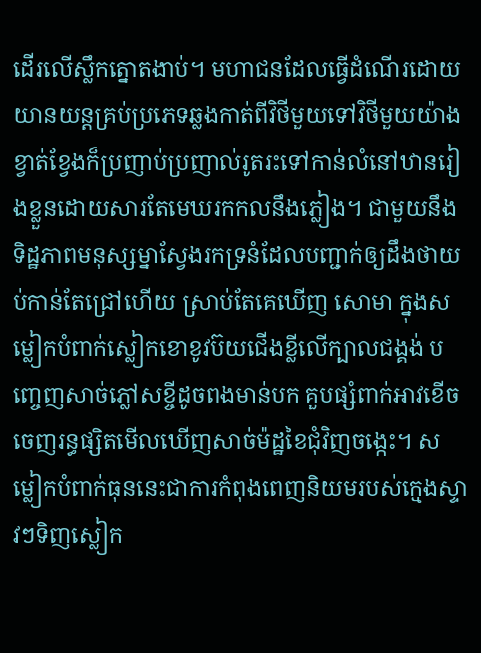ដើរលើស្លឹកត្នោតងាប់។ មហាជនដែលធ្វើដំណើរដោយយានយន្តគ្រប់ប្រភេទឆ្លងកាត់ពីវិថីមួយទៅវិថីមួយយ៉ាងខ្វាត់ខ្វែងក៏ប្រញាប់ប្រញាល់រូតរះទៅកាន់លំនៅឋានរៀងខ្លួនដោយសារតែមេឃរកកលនឹងភ្លៀង។ ជាមួយនឹងទិដ្ឋភាពមនុស្សម្នាស្វែងរកទ្រនំដែលបញ្ជាក់ឲ្យដឹងថាយប់កាន់តែជ្រៅហើយ ស្រាប់តែគេឃើញ សោមា ក្នុងសម្លៀកបំពាក់ស្លៀកខោខូវប៊យជើងខ្លីលើក្បាលជង្គង់ បញ្ចេញសាច់ភ្លៅសខ្ចីដូចពងមាន់បក គួបផ្សំពាក់អាវខើចចេញរន្ធផ្សិតមើលឃើញសាច់ម៉ដ្ឋខៃជុំវិញចង្កេះ។ សម្លៀកបំពាក់ធុននេះជាការកំពុងពេញនិយមរបស់ក្មេងស្ទាវៗទិញស្លៀក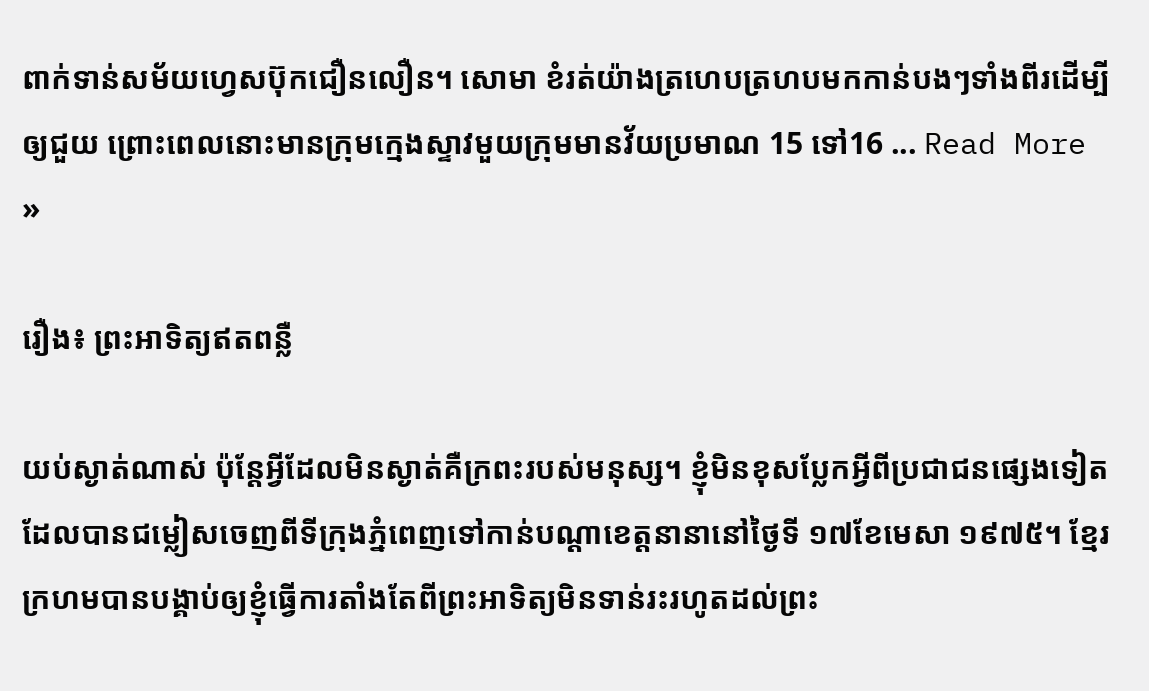ពាក់ទាន់សម័យហ្វេសប៊ុកជឿនលឿន។ សោមា ខំរត់យ៉ាងត្រហេបត្រហបមកកាន់បងៗទាំងពីរដើម្បីឲ្យជួយ ព្រោះពេលនោះមានក្រុមក្មេងស្ទាវមួយក្រុមមានវ័យប្រមាណ 15 ទៅ16 ... Read More »

រឿង៖ ព្រះអាទិត្យឥតពន្លឺ

យប់ស្ងាត់ណាស់ ប៉ុន្តែអ្វីដែលមិនស្ងាត់គឺក្រពះរបស់មនុស្ស។ ខ្ញុំមិនខុសប្លែកអ្វីពីប្រជាជនផ្សេងទៀតដែលបានជម្លៀសចេញពីទីក្រុងភ្នំពេញទៅកាន់បណ្ដាខេត្តនានានៅថ្ងៃទី ១៧ខែមេសា ១៩៧៥។ ខ្មែរក្រហមបានបង្គាប់ឲ្យខ្ញុំធ្វើការតាំងតែពីព្រះអាទិត្យមិនទាន់រះរហូតដល់ព្រះ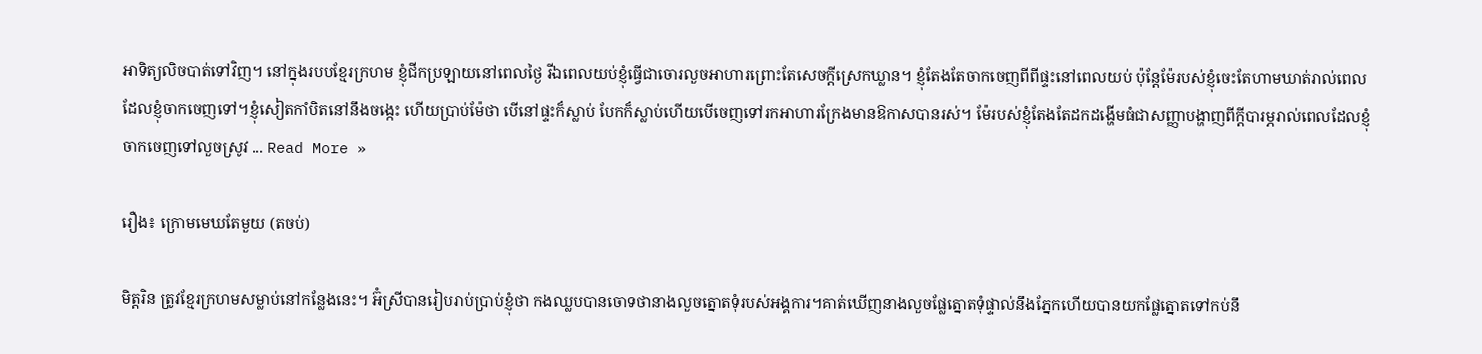អាទិត្យលិចបាត់ទៅវិញ។ នៅក្នុងរបបខ្មែរក្រហម ខ្ញុំជីកប្រឡាយនៅពេលថ្ងៃ រីឯពេលយប់ខ្ញុំធ្វើជាចោរលួចអាហារព្រោះតែសេចក្តីស្រេកឃ្លាន។ ខ្ញុំតែងតែចាកចេញពីពីផ្ទះនៅពេលយប់ ប៉ុន្តែម៉ែរបស់ខ្ញុំចេះតែហាមឃាត់រាល់ពេលដែលខ្ញុំចាកចេញទៅ។ខ្ញុំសៀតកាំបិតនៅនឹងចង្កេះ ហើយប្រាប់ម៉ែថា បើនៅផ្ទះក៏ស្លាប់ បែកក៏ស្លាប់ហើយបើចេញទៅរកអាហារក្រែងមានឱកាសបានរស់។ ម៉ែរបស់ខ្ញុំតែងតែដកដង្ហើមធំជាសញ្ញាបង្ហាញពីក្តីបារម្ភរាល់ពេលដែលខ្ញុំចាកចេញទៅលួចស្រូវ ... Read More »

រឿង៖ ក្រោមមេឃតែមួយ (តចប់)

មិត្តរិន ត្រូវខ្មែរក្រហមសម្លាប់នៅកន្លែងនេះ។ អ៊ំស្រីបានរៀបរាប់ប្រាប់ខ្ញុំថា កងឈ្លបបានចោទថានាងលួចត្នោតទុំរបស់អង្គការ។គាត់ឃើញនាងលួចផ្លែត្នោតទុំផ្ទាល់នឹងភ្នែកហើយបានយកផ្លែត្នោតទៅកប់នឹ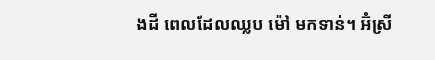ងដី ពេលដែលឈ្លប ម៉ៅ មកទាន់។ អ៊ំស្រី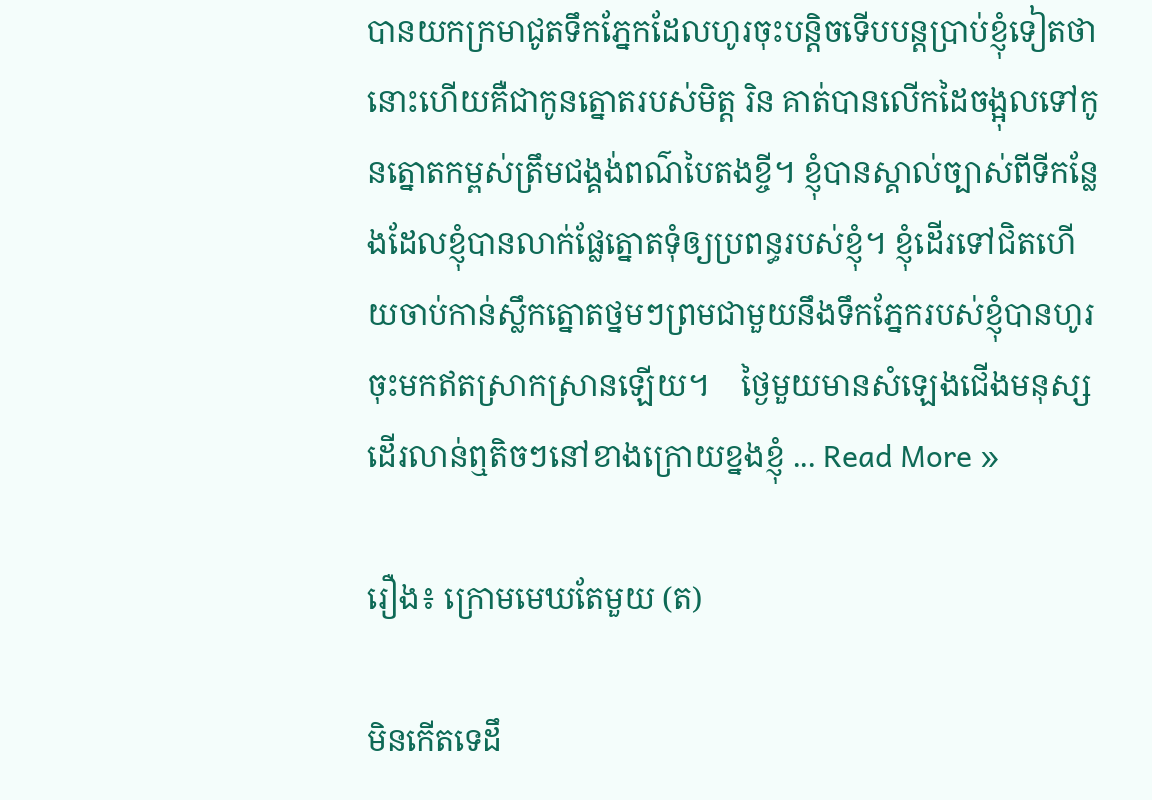បានយកក្រមាជូតទឹកភ្នែកដែលហូរចុះបន្តិចទើបបន្តប្រាប់ខ្ញុំទៀតថា នោះហើយគឺជាកូនត្នោតរបស់មិត្ត រិន គាត់បានលើកដៃចង្អុលទៅកូនត្នោតកម្ពស់ត្រឹមជង្គង់ពណ៌បៃតងខ្ចី។ ខ្ញុំបានស្គាល់ច្បាស់ពីទីកន្លែងដែលខ្ញុំបានលាក់ផ្លែត្នោតទុំឲ្យប្រពន្ធរបស់ខ្ញុំ។ ខ្ញុំដើរទៅជិតហើយចាប់កាន់ស្លឹកត្នោតថ្នមៗព្រមជាមួយនឹងទឹកភ្នែករបស់ខ្ញុំបានហូរចុះមកឥតស្រាកស្រានឡើយ។    ថ្ងៃមួយមានសំឡេងជើងមនុស្សដើរលាន់ឮតិចៗនៅខាងក្រោយខ្នងខ្ញុំ ... Read More »

រឿង៖ ក្រោមមេឃតែមួយ (ត)

មិនកើតទេដឹ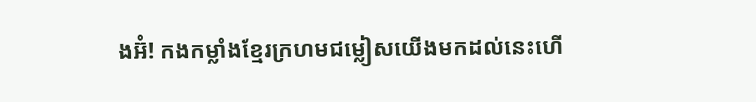ងអ៊ំ! កងកម្លាំងខ្មែរក្រហមជម្លៀសយើងមកដល់នេះហើ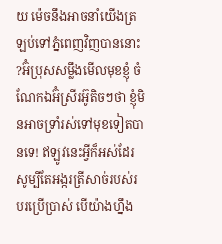យ ម៉េចនឹងអាចនាំយើងត្រឡប់ទៅភ្នំពេញវិញបាននោះ ?អ៊ំប្រុសសម្លឹងមើលមុខខ្ញុំ ចំណែកឯអ៊ំស្រីរអ៊ូតិចៗថា ខ្ញុំមិនអាចទ្រាំរស់ទៅមុខទៀតបានទេ! ឥឡូវនេះអ្វីក៏អស់ដែរសូម្បីតែអង្ករត្រីសាច់របស់របរប្រើប្រាស់ បើយ៉ាងហ្នឹង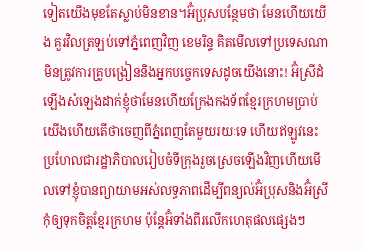ទៀតយើងមុខតែស្លាប់មិនខាន។អ៊ំប្រុសបន្ថែមថា មែនហើយយើង គួរវិលត្រឡប់ទៅភ្នំពេញវិញ ខេមរិន្ទ គិតមើលទៅប្រទេសណាមិនត្រូវការគ្រូបង្រៀននិងអ្នកបច្ចេកទេសដូចយើងនោះ! អ៊ំស្រីដំឡើងសំឡេងដាក់ខ្ញុំថាមែនហើយក្រែងកងទ័ពខ្មែរក្រហមប្រាប់យើងហើយតើថាចេញពីភ្នំពេញតែមួយរយៈទេ ហើយឥឡូវនេះប្រហែលជារដ្ឋាភិបាលរៀបចំទីក្រុងរួចស្រេចឡើងវិញហើយមើលទៅខ្ញុំបានព្យាយាមអស់លទ្ធភាពដើម្បីពន្យល់អ៊ំប្រុសនិងអ៊ំស្រីកុំឲ្យទុកចិត្តខ្មែរក្រហម ប៉ុន្តែអ៊ំទាំងពីរលើកហេតុផលផ្សេងៗ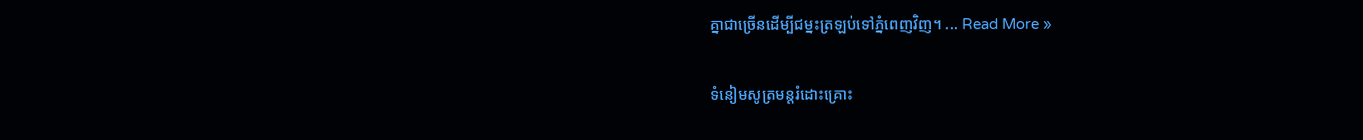គ្នាជាច្រើនដើម្បីជម្នះត្រឡប់ទៅភ្នំពេញវិញ។ ... Read More »

ទំនៀមសូត្រមន្តរំដោះគ្រោះ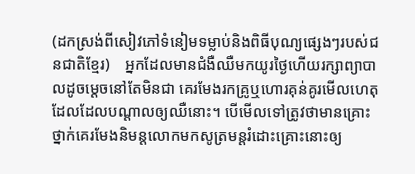(ដកស្រង់ពីសៀវភៅទំនៀមទម្លាប់និងពិធីបុណ្យផ្សេងៗរបស់ជនជាតិខ្មែរ)    អ្នកដែលមានជំងឺឈឺមកយូរថ្ងៃហើយរក្សាព្យាបាលដូចម្ដេចនៅតែមិនជា គេរមែងរកគ្រូឬហោរគុន់គូរមើលហេតុដែលដែលបណ្ដាលឲ្យឈឺនោះ។ បើមើលទៅត្រូវថាមានគ្រោះថ្នាក់គេរមែងនិមន្តលោកមកសូត្រមន្តរំដោះគ្រោះនោះឲ្យ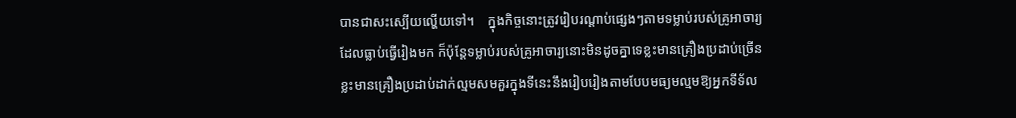បានជាសះស្បើយល្ហើយទៅ។    ក្នុងកិច្ចនោះត្រូវរៀបរណ្ដាប់ផ្សេងៗតាមទម្លាប់របស់គ្រូអាចារ្យដែលធ្លាប់ធ្វើរៀងមក ក៏ប៉ុន្តែទម្លាប់របស់គ្រូអាចារ្យនោះមិនដូចគ្នាទេខ្លះមានគ្រឿងប្រដាប់ច្រើន ខ្លះមានគ្រឿងប្រដាប់ដាក់ល្មមសមគួរក្នុងទីនេះនឹងរៀបរៀងតាមបែបមធ្យមល្មមឱ្យអ្នកទីទ័ល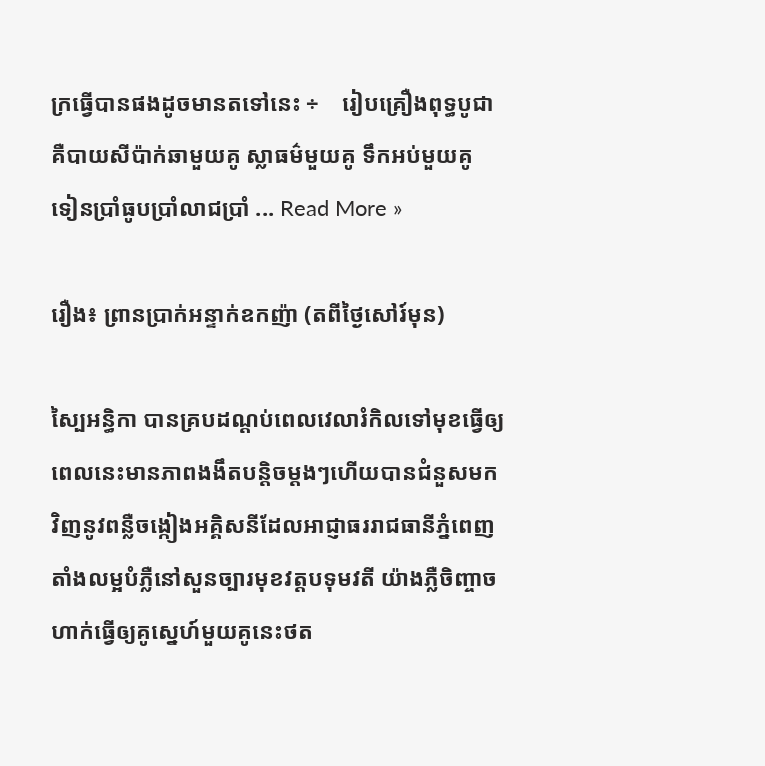ក្រធ្វើបានផងដូចមានតទៅនេះ ÷    រៀបគ្រឿងពុទ្ធបូជាគឺបាយសីប៉ាក់ឆាមួយគូ ស្លាធម៌មួយគូ ទឹកអប់មួយគូ ទៀនប្រាំធូបប្រាំលាជប្រាំ ... Read More »

រឿង៖ ព្រានប្រាក់អន្ទាក់ឧកញ៉ា (តពីថ្ងៃសៅរ៍មុន)

ស្បៃអន្ធិកា បានគ្របដណ្ដប់ពេលវេលារំកិលទៅមុខធ្វើឲ្យពេលនេះមានភាពងងឹតបន្តិចម្ដងៗហើយបានជំនួសមកវិញនូវពន្លឺចង្កៀងអគ្គិសនីដែលអាជ្ញាធររាជធានីភ្នំពេញតាំងលម្អបំភ្លឺនៅសួនច្បារមុខវត្តបទុមវតី យ៉ាងភ្លឺចិញ្ចាច ហាក់ធ្វើឲ្យគូស្នេហ៍មួយគូនេះថត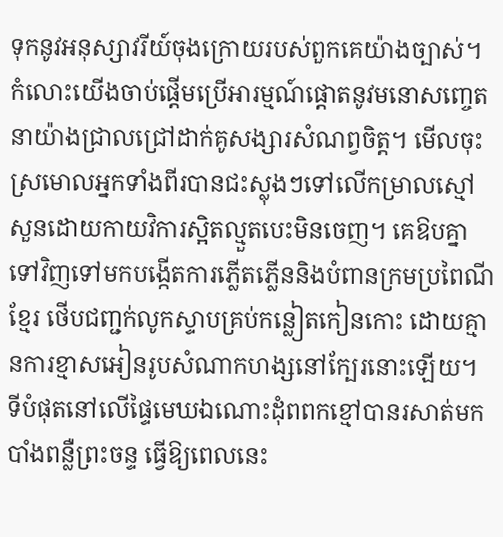ទុកនូវអនុស្សាវរីយ៍ចុងក្រោយរបស់ពួកគេយ៉ាងច្បាស់។ កំលោះយើងចាប់ផ្ដើមប្រើអារម្មណ៍ផ្តោតនូវមនោសញ្ចេតនាយ៉ាងជ្រាលជ្រៅដាក់គូសង្សារសំណព្វចិត្ត។ មើលចុះស្រមោលអ្នកទាំងពីរបានជះស្លុងៗទៅលើកម្រាលស្មៅសួនដោយកាយវិការស្អិតល្មួតបេះមិនចេញ។ គេឱបគ្នាទៅវិញទៅមកបង្កើតការភ្លើតភ្លើននិងបំពានក្រមប្រពៃណីខ្មែរ ថើបជញ្ជក់លូកស្ទាបគ្រប់កន្លៀតកៀនកោះ ដោយគ្មានការខ្មាសអៀនរូបសំណាកហង្សនៅក្បែរនោះឡើយ។ ទីបំផុតនៅលើផ្ទៃមេឃឯណោះដុំពពកខ្មៅបានរសាត់មកបាំងពន្លឺព្រះចន្ទ ធ្វើឱ្យពេលនេះ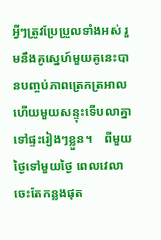អ្វីៗត្រូវប្រែប្រួលទាំងអស់ រួមនឹងគូស្នេហ៍មួយគូនេះបានបញ្ចប់ភាពត្រេកត្រអាលហើយមួយសន្ទុះទើបលាគ្នាទៅផ្ទះរៀងៗខ្លួន។    ពីមួយថ្ងៃទៅមួយថ្ងៃ ពេលវេលាចេះតែកន្លងផុត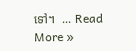ទៅ។  ... Read More »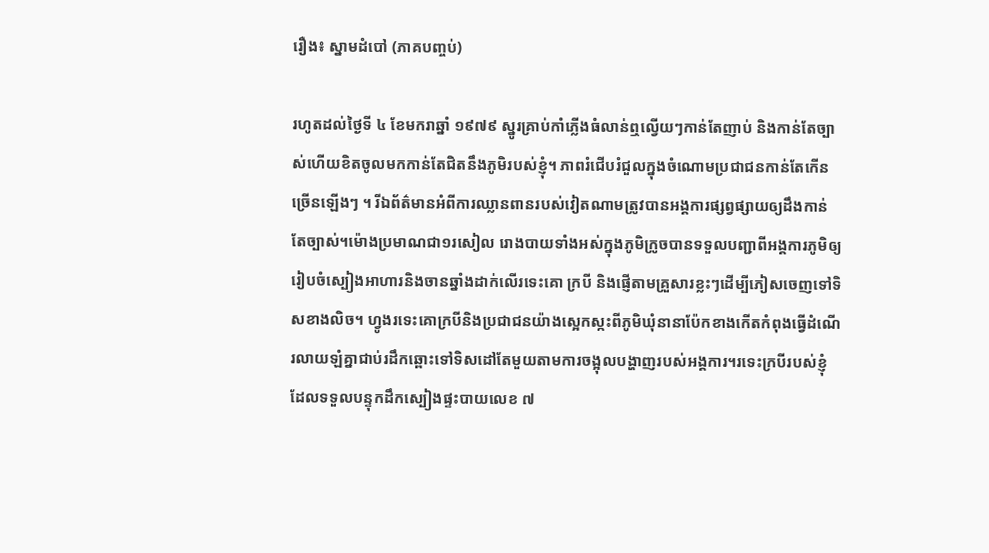រឿង៖ ស្នាមដំបៅ (ភាគបញ្ចប់)

រហូតដល់ថ្ងៃទី ៤ ខែមករាឆ្នាំ ១៩៧៩ ស្នូរគ្រាប់កាំភ្លើងធំលាន់ឮល្វើយៗកាន់តែញាប់ និងកាន់តែច្បាស់ហើយខិតចូលមកកាន់តែជិតនឹងភូមិរបស់ខ្ញុំ។ ភាពរំជើបរំជួលក្នុងចំណោមប្រជាជនកាន់តែកើនច្រើនឡើងៗ ។ រីឯព័ត៌មានអំពីការឈ្លានពានរបស់វៀតណាមត្រូវបានអង្គការផ្សព្វផ្សាយឲ្យដឹងកាន់តែច្បាស់។ម៉ោងប្រមាណជា១រសៀល រោងបាយទាំងអស់ក្នុងភូមិក្រូចបានទទួលបញ្ជាពីអង្គការភូមិឲ្យរៀបចំស្បៀងអាហារនិងចានឆ្នាំងដាក់លើរទេះគោ ក្របី និងផ្ញើតាមគ្រួសារខ្លះៗដើម្បីភៀសចេញទៅទិសខាងលិច។ ហ្វូងរទេះគោក្របីនិងប្រជាជនយ៉ាងស្អេកស្កះពីភូមិឃុំនានាប៉ែកខាងកើតកំពុងធ្វើដំណើរលាយឡំគ្នាជាប់រដឹកឆ្ពោះទៅទិសដៅតែមួយតាមការចង្អុលបង្ហាញរបស់អង្គការ។រទេះក្របីរបស់ខ្ញុំដែលទទួលបន្ទុកដឹកស្បៀងផ្ទះបាយលេខ ៧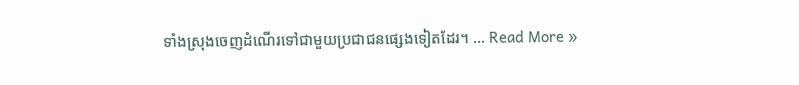ទាំងស្រុងចេញដំណើរទៅជាមួយប្រជាជនផ្សេងទៀតដែរ។ ... Read More »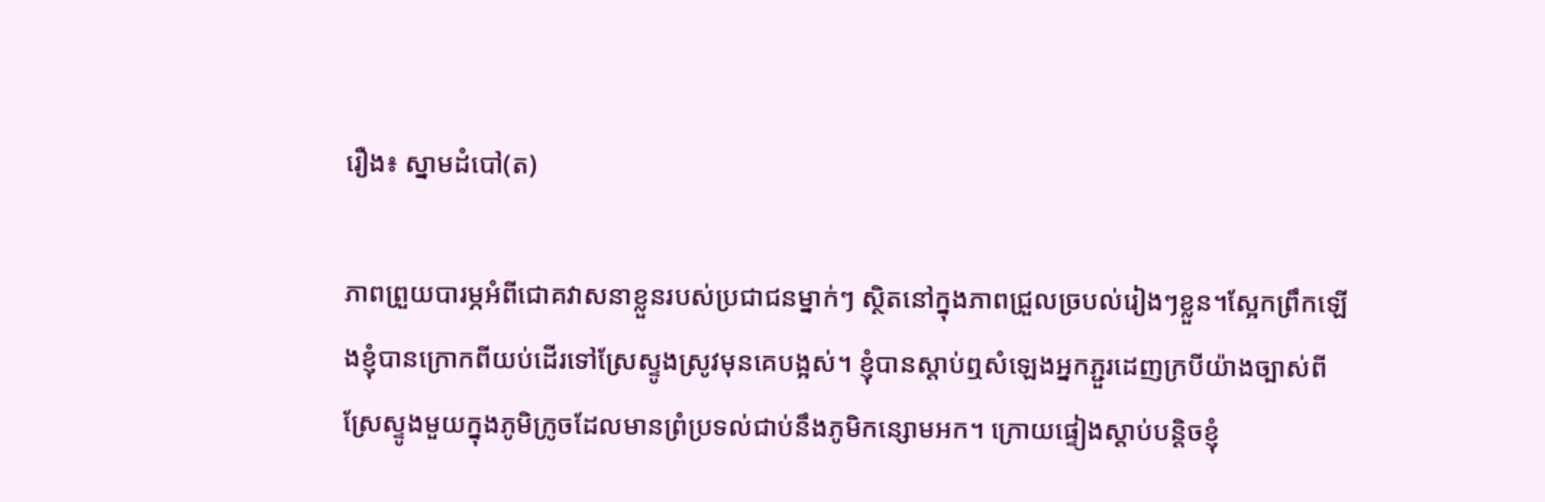រឿង៖ ស្នាមដំបៅ(ត)

ភាពព្រួយបារម្ភអំពីជោគវាសនាខ្លួនរបស់ប្រជាជនម្នាក់ៗ ស្ថិតនៅក្នុងភាពជ្រួលច្របល់រៀងៗខ្លួន។ស្អែកព្រឹកឡើងខ្ញុំបានក្រោកពីយប់ដើរទៅស្រែស្ទូងស្រូវមុនគេបង្អស់។ ខ្ញុំបានស្ដាប់ឮសំឡេងអ្នកភ្ជួរដេញក្របីយ៉ាងច្បាស់ពីស្រែស្ទូងមួយក្នុងភូមិក្រូចដែលមានព្រំប្រទល់ជាប់នឹងភូមិកន្សោមអក។ ក្រោយផ្ទៀងស្ដាប់បន្តិចខ្ញុំ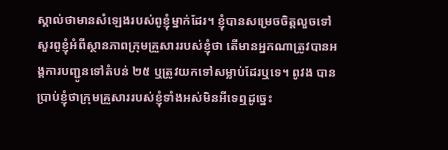ស្គាល់ថាមានសំឡេងរបស់ពូខ្ញុំម្នាក់ដែរ។ ខ្ញុំបានសម្រេចចិត្តលួចទៅសួរពូខ្ញុំអំពីស្ថានភាពក្រុមគ្រួសាររបស់ខ្ញុំថា តើមានអ្នកណាត្រូវបានអង្គការបញ្ជូនទៅតំបន់ ២៥ ឬត្រូវយកទៅសម្លាប់ដែរឬទេ។ ពូវង បានប្រាប់ខ្ញុំថាក្រុមគ្រួសាររបស់ខ្ញុំទាំងអស់មិនអីទេឮដូច្នេះ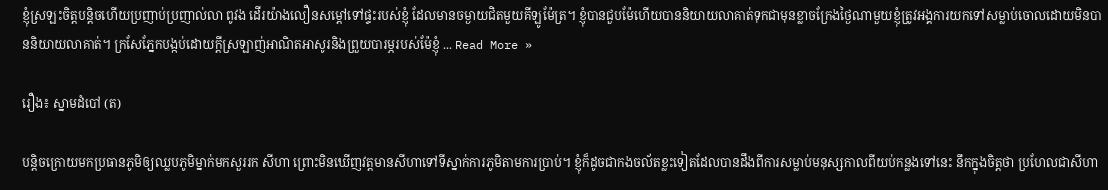ខ្ញុំស្រឡះចិត្តបន្តិចហើយប្រញាប់ប្រញាល់លា ពូវង ដើរយ៉ាងលឿនសម្ដៅទៅផ្ទះរបស់ខ្ញុំ ដែលមានចម្ងាយជិតមួយគីឡូម៉ែត្រ។ ខ្ញុំបានជួបម៉ែហើយបាននិយាយលាគាត់ទុកជាមុនខ្លាចក្រែងថ្ងៃណាមួយខ្ញុំត្រូវអង្គការយកទៅសម្លាប់ចោលដោយមិនបាននិយាយលាគាត់។ ក្រសែភ្នែកបង្កប់ដោយក្តីស្រឡាញ់អាណិតអាសូរនិងព្រួយបារម្ភរបស់ម៉ែខ្ញុំ ... Read More »

រឿង៖ ស្នាមដំបៅ (ត)

បន្តិចក្រោយមកប្រធានភូមិឲ្យឈ្លបភូមិម្នាក់មកសួររក សីហា ព្រោះមិនឃើញវត្តមានសីហាទៅទីស្នាក់ការភូមិតាមការប្រាប់។ ខ្ញុំក៏ដូចជាកងចល័តខ្លះទៀតដែលបានដឹងពីការសម្លាប់មនុស្សកាលពីយប់កន្លងទៅនេះ នឹកក្នុងចិត្តថា ប្រហែលជាសីហា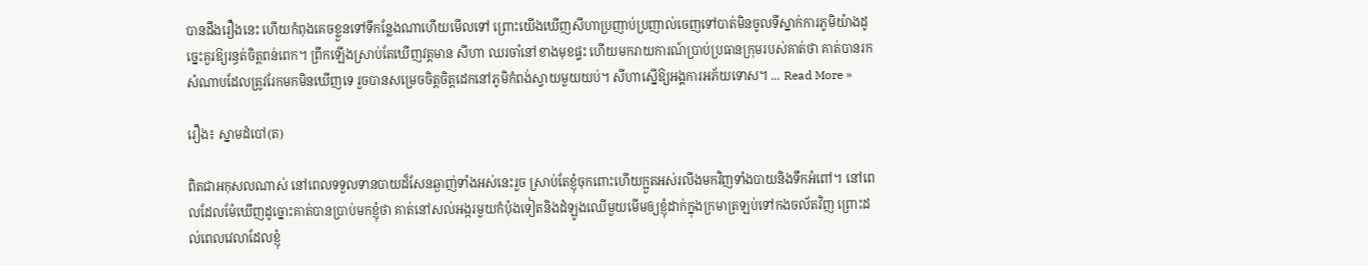បានដឹងរឿងនេះ ហើយកំពុងគេចខ្លួនទៅទីកន្លែងណាហើយមើលទៅ ព្រោះយើងឃើញសីហាប្រញាប់ប្រញាល់ចេញទៅបាត់មិនចូលទីស្នាក់ការភូមិយ៉ាងដូច្នេះគួរឱ្យរន្ធត់ចិត្តពន់ពេក។ ព្រឹកឡើងស្រាប់តែឃើញវត្តមាន សីហា ឈរចាំនៅខាងមុខផ្ទះ ហើយមករាយការណ៍ប្រាប់ប្រធានក្រុមរបស់គាត់ថា គាត់បានរកសំណាបដែលត្រូវរែកមកមិនឃើញទេ រួចបានសម្រេចចិត្តចិត្តដេកនៅភូមិកំពង់ស្វាយមួយយប់។ សីហាស្នើឱ្យអង្គការអភ័យទោស។ ... Read More »

រឿង៖ ស្នាមដំបៅ(ត)

ពិតជាអកុសលណាស់ នៅពេលទទួលទានបាយដ៏សែនឆ្ងាញ់ទាំងអស់នេះរួច ស្រាប់តែខ្ញុំចុកពោះហើយក្អួតអស់រលីងមកវិញទាំងបាយនិងទឹកអំពៅ។ នៅពេលដែលម៉ែឃើញដូច្នោះគាត់បានប្រាប់មកខ្ញុំថា គាត់នៅសល់អង្ករមួយកំប៉ុងទៀតនិងដំឡូងឈើមួយមើមឲ្យខ្ញុំដាក់ក្នុងក្រមាត្រឡប់ទៅកងចល័តវិញ ព្រោះដល់ពេលវេលាដែលខ្ញុំ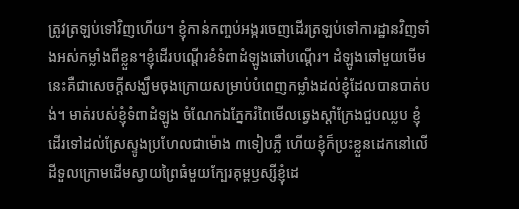ត្រូវត្រឡប់ទៅវិញហើយ។ ខ្ញុំកាន់កញ្ចប់អង្ករចេញដើរត្រឡប់ទៅការដ្ឋានវិញទាំងអស់កម្លាំងពីខ្លួន។ខ្ញុំដើរបណ្ដើរខំទំពាដំឡូងឆៅបណ្ដើរ។ ដំឡូងឆៅមួយមើមនេះគឺជាសេចក្តីសង្ឃឹមចុងក្រោយសម្រាប់បំពេញកម្លាំងដល់ខ្ញុំដែលបានបាត់បង់។ មាត់របស់ខ្ញុំទំពាដំឡូង ចំណែកឯភ្នែករំពៃមើលឆ្វេងស្តាំក្រែងជួបឈ្លប ខ្ញុំដើរទៅដល់ស្រែស្ទូងប្រហែលជាម៉ោង ៣ទៀបភ្លឺ ហើយខ្ញុំក៏ប្រះខ្លួនដេកនៅលើដីទួលក្រោមដើមស្វាយព្រៃធំមួយក្បែរគុម្ពឫស្សីខ្ញុំដេ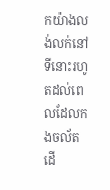កយ៉ាងលង់លក់នៅទីនោះរហូតដល់ពេលដែលកងចល័តដើ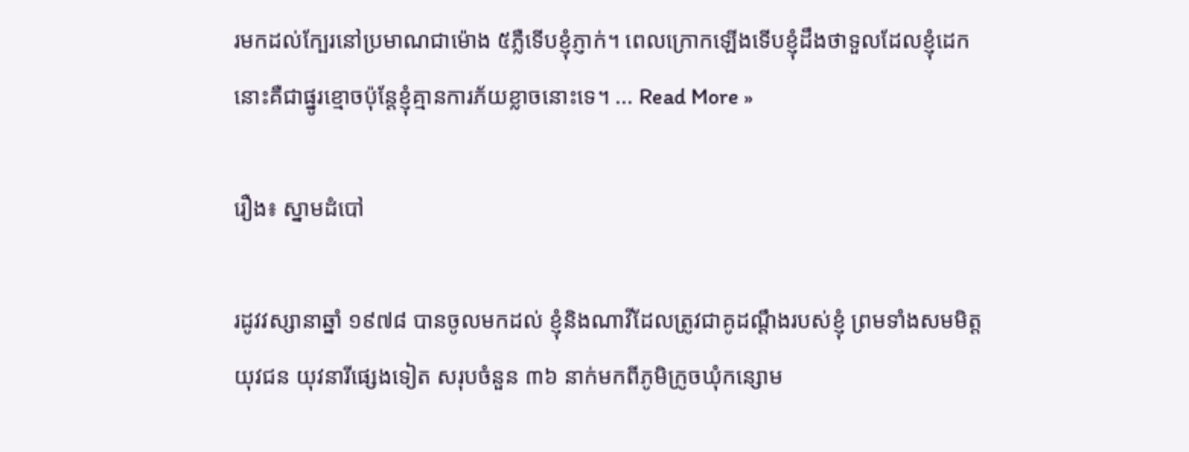រមកដល់ក្បែរនៅប្រមាណជាម៉ោង ៥ភ្លឺទើបខ្ញុំភ្ញាក់។ ពេលក្រោកឡើងទើបខ្ញុំដឹងថាទួលដែលខ្ញុំដេកនោះគឺជាផ្នូរខ្មោចប៉ុន្តែខ្ញុំគ្មានការភ័យខ្លាចនោះទេ។ ... Read More »

រឿង៖ ស្នាមដំបៅ

រដូវវស្សានាឆ្នាំ ១៩៧៨ បានចូលមកដល់ ខ្ញុំនិងណាវីដែលត្រូវជាគូដណ្ដឹងរបស់ខ្ញុំ ព្រមទាំងសមមិត្តយុវជន យុវនារីផ្សេងទៀត សរុបចំនួន ៣៦ នាក់មកពីភូមិក្រូចឃុំកន្សោម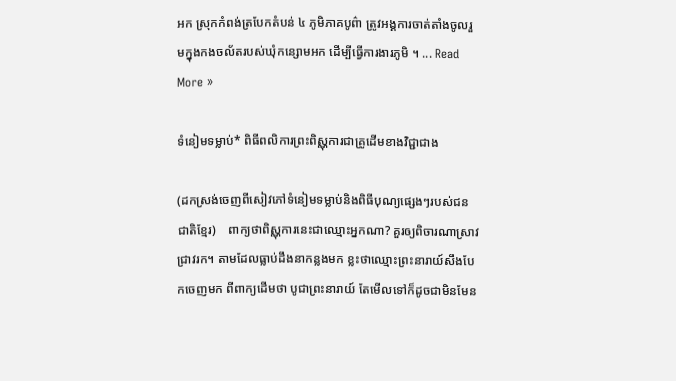អក ស្រុកកំពង់ត្របែកតំបន់ ៤ ភូមិភាគបូព៌ា ត្រូវអង្គការចាត់តាំងចូលរួមក្នុងកងចល័តរបស់ឃុំកន្សោមអក ដើម្បីធ្វើការងារភូមិ ។ ... Read More »

ទំនៀមទម្លាប់* ពិធីពលិការព្រះពិស្ណុការជាគ្រូដើមខាងវិជ្ជាជាង

(ដកស្រង់ចេញពីសៀវភៅទំនៀមទម្លាប់និងពិធីបុណ្យផ្សេងៗរបស់ជនជាតិខ្មែរ)    ពាក្យថាពិស្ណុការនេះជាឈ្មោះអ្នកណា? គួរឲ្យពិចារណាស្រាវជ្រាវរក។ តាមដែលធ្លាប់ដឹងនាកន្លងមក ខ្លះថាឈ្មោះព្រះនារាយ៍សឹងបែកចេញមក ពីពាក្យដើមថា បូជាព្រះនារាយ៍ តែមើលទៅក៏ដូចជាមិនមែន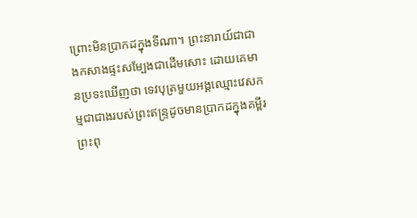ព្រោះមិនប្រាកដក្នុងទីណា។ ព្រះនារាយ៍ជាជាងកសាងផ្ទះសម្បែងជាដើមសោះ ដោយគេមានប្រទះឃើញថា ទេវបុត្រមួយអង្គឈ្មោះវេសកម្មជាជាងរបស់ព្រះឥន្ទ្រដូចមានប្រាកដក្នុងគម្ពីរព្រះពុ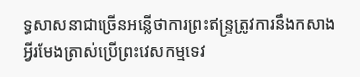ទ្ធសាសនាជាច្រើនអន្លើថាការព្រះឥន្ទ្រត្រូវការនឹងកសាងអ្វីរមែងត្រាស់ប្រើព្រះវេសកម្មទេវ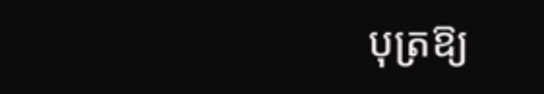បុត្រឱ្យ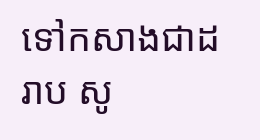ទៅកសាងជាដរាប សូ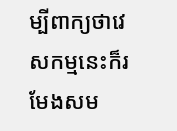ម្បីពាក្យថាវេសកម្មនេះក៏រមែងសម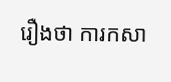រឿងថា ការកសា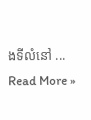ងទីលំនៅ ... Read More »